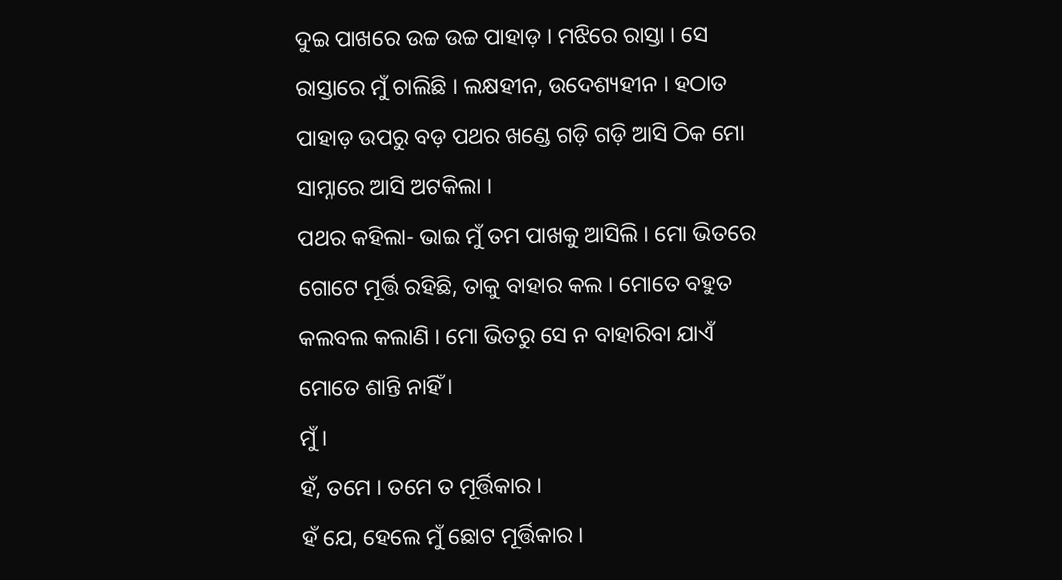ଦୁଇ ପାଖରେ ଉଚ୍ଚ ଉଚ୍ଚ ପାହାଡ଼ । ମଝିରେ ରାସ୍ତା । ସେ ରାସ୍ତାରେ ମୁଁ ଚାଲିଛି । ଲକ୍ଷହୀନ, ଉଦେଶ୍ୟହୀନ । ହଠାତ ପାହାଡ଼ ଉପରୁ ବଡ଼ ପଥର ଖଣ୍ଡେ ଗଡ଼ି ଗଡ଼ି ଆସି ଠିକ ମୋ ସାମ୍ନାରେ ଆସି ଅଟକିଲା ।
ପଥର କହିଲା- ଭାଇ ମୁଁ ତମ ପାଖକୁ ଆସିଲି । ମୋ ଭିତରେ ଗୋଟେ ମୂର୍ତ୍ତି ରହିଛି, ତାକୁ ବାହାର କଲ । ମୋତେ ବହୁତ କଲବଲ କଲାଣି । ମୋ ଭିତରୁ ସେ ନ ବାହାରିବା ଯାଏଁ ମୋତେ ଶାନ୍ତି ନାହିଁ ।
ମୁଁ ।
ହଁ, ତମେ । ତମେ ତ ମୂର୍ତ୍ତିକାର ।
ହଁ ଯେ, ହେଲେ ମୁଁ ଛୋଟ ମୂର୍ତ୍ତିକାର ।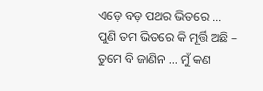ଏଡ଼େ ବଡ଼ ପଥର ଭିତରେ … ପୁଣି ତମ ଭିତରେ କି ମୂର୍ତ୍ତି ଅଛି – ତୁମେ ବି ଜାଣିନ … ମୁଁ କଣ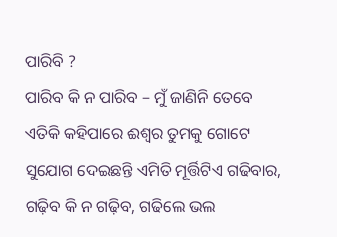ପାରିବି ?
ପାରିବ କି ନ ପାରିବ – ମୁଁ ଜାଣିନି ତେବେ ଏତିକି କହିପାରେ ଈଶ୍ୱର ତୁମକୁ ଗୋଟେ ସୁଯୋଗ ଦେଇଛନ୍ତି ଏମିତି ମୂର୍ତ୍ତିଟିଏ ଗଢିବାର, ଗଢ଼ିବ କି ନ ଗଢ଼ିବ, ଗଢିଲେ ଭଲ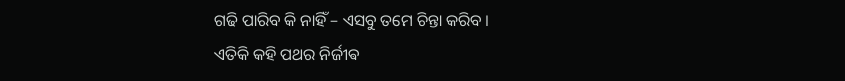ଗଢି ପାରିବ କି ନାହିଁ – ଏସବୁ ତମେ ଚିନ୍ତା କରିବ ।
ଏତିକି କହି ପଥର ନିର୍ଜୀଵ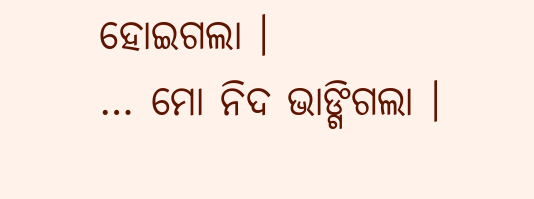ହୋଇଗଲା ।
… ମୋ ନିଦ ଭାଙ୍ଗିଗଲା ।